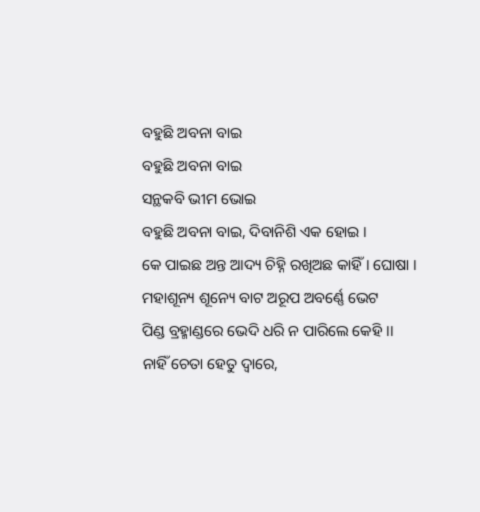ବହୁଛି ଅବନା ବାଇ
ବହୁଛି ଅବନା ବାଇ
ସନ୍ଥକବି ଭୀମ ଭୋଇ
ବହୁଛି ଅବନା ବାଇ, ଦିବାନିଶି ଏକ ହୋଇ ।
କେ ପାଇଛ ଅନ୍ତ ଆଦ୍ୟ ଚିହ୍ନି ରଖିଅଛ କାହିଁ । ଘୋଷା ।
ମହାଶୂନ୍ୟ ଶୂନ୍ୟେ ବାଟ ଅରୂପ ଅବର୍ଣ୍ଣେ ଭେଟ
ପିଣ୍ଡ ବ୍ରହ୍ମାଣ୍ଡରେ ଭେଦି ଧରି ନ ପାରିଲେ କେହି ।।
ନାହିଁ ଚେତା ହେତୁ ଦ୍ୱାରେ,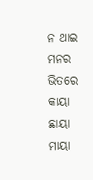ନ ଥାଇ ମନର ଭିତରେ
କାୟା ଛାୟା ମାୟା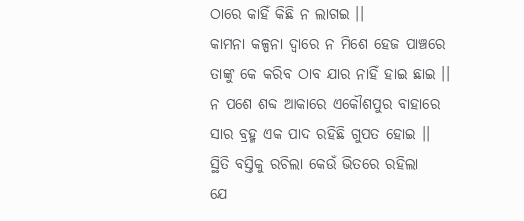ଠାରେ କାହିଁ କିଛି ନ ଲାଗଇ ।।
କାମନା କଳ୍ପନା ଦ୍ୱାରେ ନ ମିଶେ ହେଜ ପାଞ୍ଚରେ
ତାଙ୍କୁ କେ କରିବ ଠାବ ଯାର ନାହିଁ ହାଇ ଛାଇ ।।
ନ ପଶେ ଶବ୍ଦ ଆକାରେ ଏକୌଶପୁର ବାହାରେ
ସାର ବ୍ରହ୍ମ ଏକ ପାଦ ରହିଛି ଗୁପତ ହୋଇ ।।
ସ୍ଥିତି ବସ୍ତିକୁ ରଚିଲା କେଉଁ ଭିତରେ ରହିଲା
ଯେ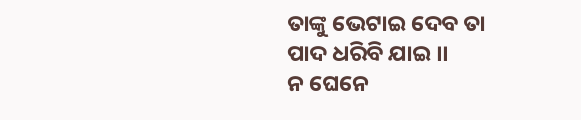ତାଙ୍କୁ ଭେଟାଇ ଦେବ ତା ପାଦ ଧରିବି ଯାଇ ।।
ନ ଘେନେ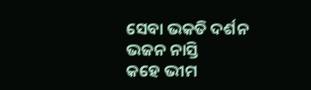ସେବା ଭକତି ଦର୍ଶନ ଭଜନ ନାସ୍ତି
କହେ ଭୀମ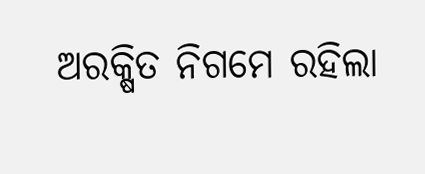ଅରକ୍ଷିତ ନିଗମେ ରହିଲା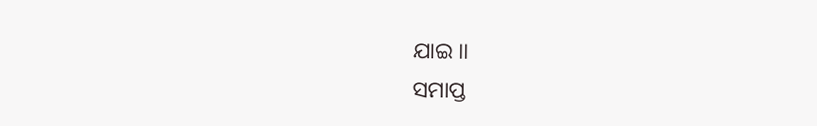ଯାଇ ।।
ସମାପ୍ତ